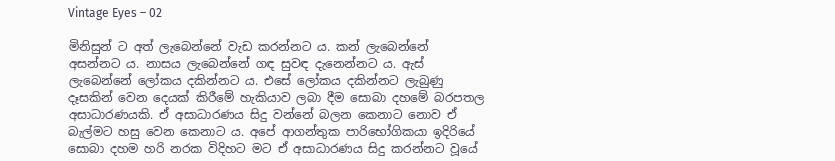Vintage Eyes – 02

මිනිසුන් ට අත් ලැබෙන්නේ වැඩ කරන්නට ය. කන් ලැබෙන්නේ අසන්නට ය. නාසය ලැබෙන්නේ ගඳ සුවඳ දැනෙන්නට ය. ඇස් ලැබෙන්නේ ලෝකය දකින්නට ය. එසේ ලෝකය දකින්නට ලැබුණු දෑසකින් වෙන දෙයක් කිරීමේ හැකියාව ලබා දීම සොබා දහමේ බරපතල අසාධාරණයකි. ඒ අසාධාරණය සිදු වන්නේ බලන කෙනාට නොව ඒ බැල්මට හසු වෙන කෙනාට ය. අපේ ආගන්තුක පාරිභෝගිකයා ඉදිරියේ සොබා දහම හරි නරක විදිහට මට ඒ අසාධාරණය සිදු කරන්නට වූයේ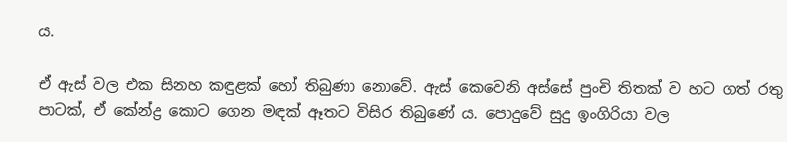ය.

ඒ ඇස් වල එක සිනහ කඳුළක් හෝ තිබුණා නොවේ. ඇස් කෙවෙනි අස්සේ පුංචි තිතක් ව හට ගත් රතු පාටක්, ඒ කේන්ද්‍ර කොට ගෙන මඳක් ඈතට විසිර තිබුණේ ය. පොදුවේ සුදු ඉංගිරියා වල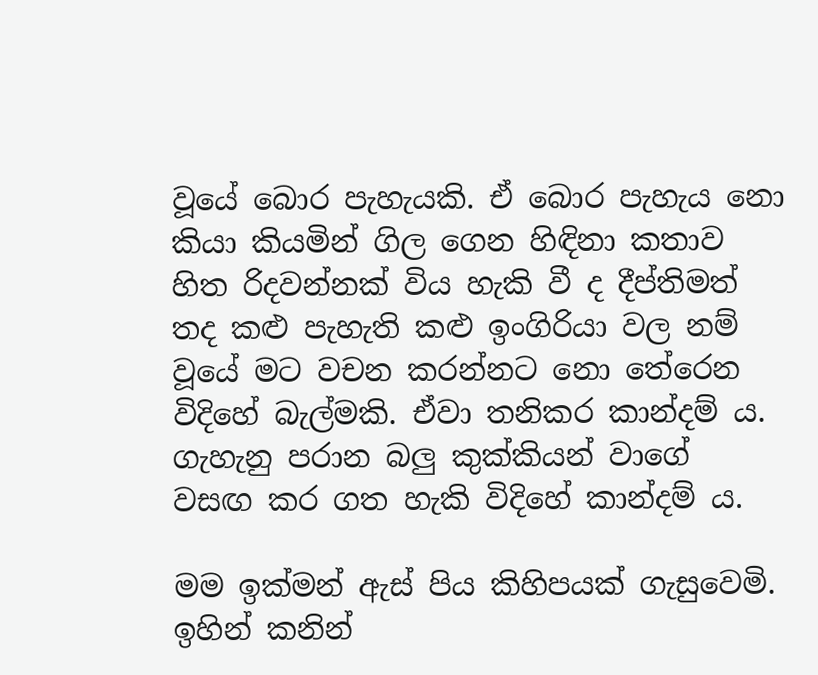වූයේ බොර පැහැයකි. ඒ බොර පැහැය නො කියා කියමින් ගිල ගෙන හිඳිනා කතාව හිත රිදවන්නක් විය හැකි වී ද දීප්තිමත් තද කළු පැහැති කළු ඉංගිරියා වල නම් වූයේ මට වචන කරන්නට නො තේරෙන විදිහේ බැල්මකි. ඒවා තනිකර කාන්දම් ය. ගැහැනු පරාන බලු කුක්කියන් වාගේ  වසඟ කර ගත හැකි විදිහේ කාන්දම් ය.

මම ඉක්මන් ඇස් පිය කිහිපයක් ගැසුවෙමි. ඉහින් කනින්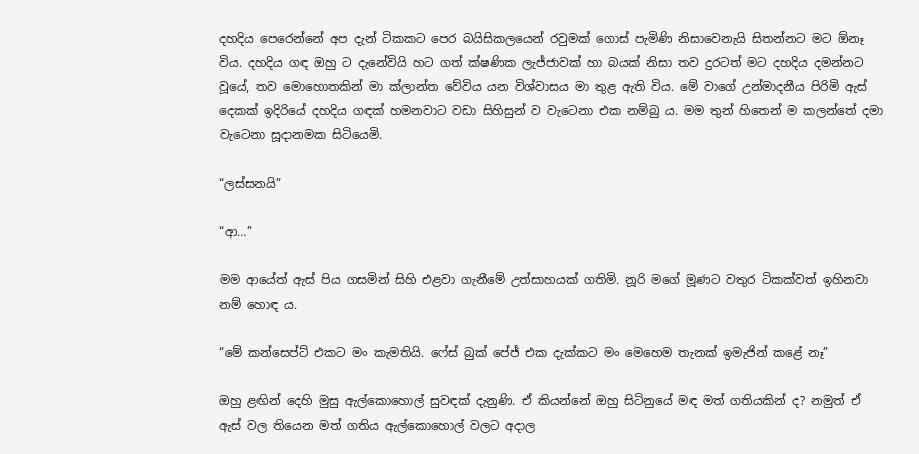දහදිය පෙරෙන්නේ අප දැන් ටිකකට පෙර බයිසිකලයෙන් රවුමක් ගොස් පැමිණි නිසාවෙනැයි සිතන්නට මට ඕනෑ විය. දහදිය ගඳ ඔහු ට දැනේවියි හට ගත් ක්ෂණික ලැජ්ජාවක් හා බයක් නිසා තව දුරටත් මට දහදිය දමන්නට වූයේ, තව මොහොතකින් මා ක්ලාන්ත වේවිය යන විශ්වාසය මා තුළ ඇති විය. මේ වාගේ උන්මාදනීය පිරිමි ඇස් දෙකක් ඉදිරියේ දහදිය ගඳක් හමනවාට වඩා සිහිසුන් ව වැටෙනා එක නම්බු ය. මම තුන් හිතෙන් ම කලන්තේ දමා වැටෙනා සූදානමක සිටියෙමි.

“ලස්සනයි”

“ආ…”

මම ආයේත් ඇස් පිය ගසමින් සිහි එළවා ගැනීමේ උත්සාහයක් ගතිමි. නූරි මගේ මූණට වතුර ටිකක්වත් ඉහිනවා නම් හොඳ ය.

“මේ කන්සෙප්ට් එකට මං කැමතියි. ෆේස් බුක් පේජ් එක දැක්කට මං මෙහෙම තැනක් ඉමැජින් කළේ නෑ”

ඔහු ළඟින් දෙහි මුසු ඇල්කොහොල් සුවඳක් දැනුණි. ඒ කියන්නේ ඔහු සිටිනුයේ මඳ මත් ගතියකින් ද? නමුත් ඒ ඇස් වල තියෙන මත් ගතිය ඇල්කොහොල් වලට අදාල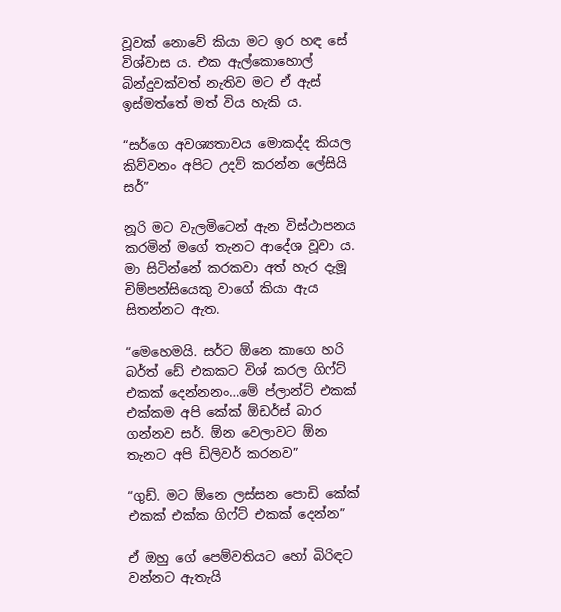වූවක් නොවේ කියා මට ඉර හඳ සේ විශ්වාස ය. එක ඇල්කොහොල් බින්දුවක්වත් නැතිව මට ඒ ඇස් ඉස්මත්තේ මත් විය හැකි ය.

“සර්ගෙ අවශ්‍යතාවය මොකද්ද කියල කිව්වනං අපිට උදව් කරන්න ලේසියි සර්”

නූරි මට වැලමිටෙන් ඇන විස්ථාපනය කරමින් මගේ තැනට ආදේශ වූවා ය. මා සිටින්නේ කරකවා අත් හැර දැමූ චිම්පන්සියෙකු වාගේ කියා ඇය සිතන්නට ඇත.

“මෙහෙමයි. සර්ට ඕනෙ කාගෙ හරි බර්ත් ඩේ එකකට විශ් කරල ගිෆ්ට් එකක් දෙන්නනං…මේ ප්ලාන්ට් එකක් එක්කම අපි කේක් ඕඩර්ස් බාර ගන්නව සර්. ඕන වෙලාවට ඕන තැනට අපි ඩිලිවර් කරනව”

“ගුඩ්. මට ඕනෙ ලස්සන පොඩි කේක් එකක් එක්ක ගිෆ්ට් එකක් දෙන්න”

ඒ ඔහු ගේ පෙම්වතියට හෝ බිරිඳට වන්නට ඇතැයි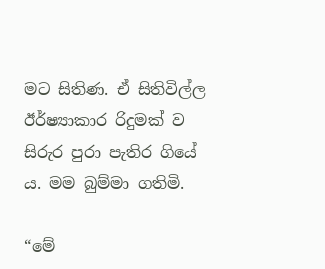මට සිතිණ. ඒ සිතිවිල්ල ඊර්ෂ්‍යාකාර රිදුමක් ව සිරුර පුරා පැතිර ගියේ ය. මම බුම්මා ගතිමි.

“මේ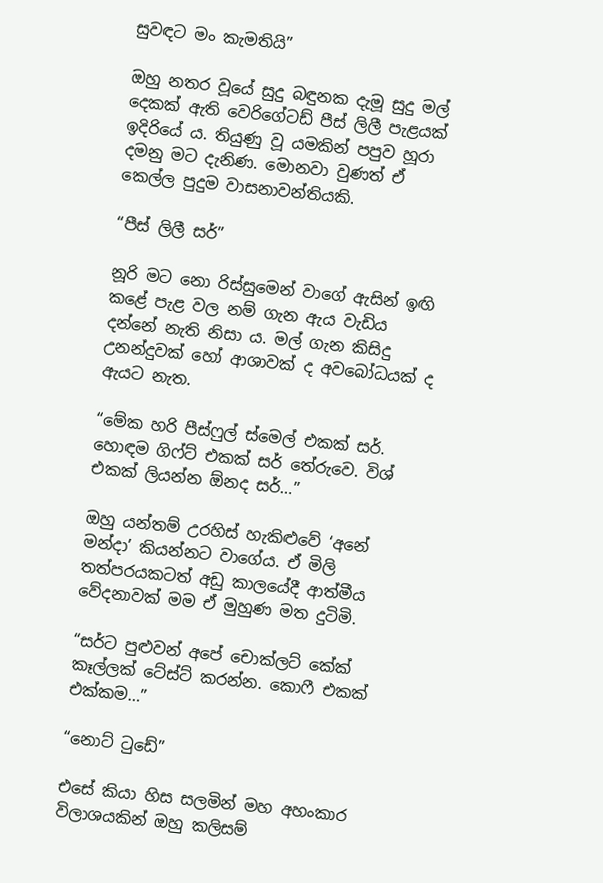සුවඳට මං කැමතියි”

ඔහු නතර වූයේ සුදු බඳුනක දැමූ සුදු මල් දෙකක් ඇති වෙරිගේටඩ් පීස් ලිලී පැළයක් ඉදිරියේ ය. තියුණු වූ යමකින් පපුව හූරා දමනු මට දැනිණ. මොනවා වුණත් ඒ කෙල්ල පුදුම වාසනාවන්තියකි.

“පීස් ලිලී සර්”

නූරි මට නො රිස්සුමෙන් වාගේ ඇසින් ඉඟි කළේ පැළ වල නම් ගැන ඇය වැඩිය දන්නේ නැති නිසා ය. මල් ගැන කිසිදු උනන්දුවක් හෝ ආශාවක් ද අවබෝධයක් ද ඇයට නැත.

“මේක හරි පීස්ෆුල් ස්මෙල් එකක් සර්. හොඳම ගිෆ්ට් එකක් සර් තේරුවෙ. විශ් එකක් ලියන්න ඕනද සර්…”

ඔහු යන්තම් උරහිස් හැකිළුවේ ‘අනේ මන්දා’ කියන්නට වාගේය. ඒ මිලි තත්පරයකටත් අඩු කාලයේදී ආත්මීය වේදනාවක් මම ඒ මුහුණ මත දුටිමි.

“සර්ට පුළුවන් අපේ චොක්ලට් කේක් කෑල්ලක් ටේස්ට් කරන්න. කොෆී එකක් එක්කම…”

“නොට් ටුඩේ”

එසේ කියා හිස සලමින් මහ අහංකාර විලාශයකින් ඔහු කලිසම්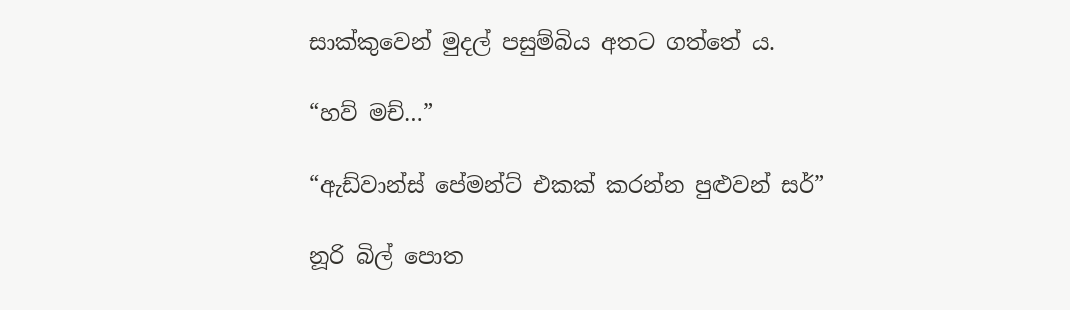සාක්කුවෙන් මුදල් පසුම්බිය අතට ගත්තේ ය.

“හව් මච්…”

“ඇඩ්වාන්ස් පේමන්ට් එකක් කරන්න පුළුවන් සර්”

නූරි බිල් පොත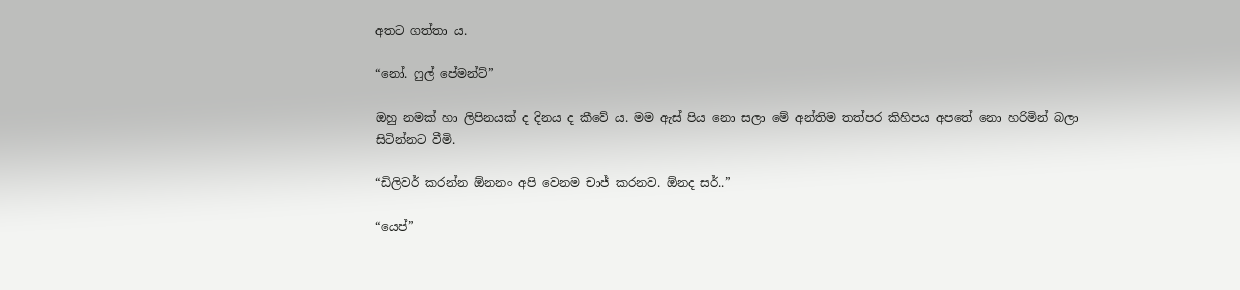අතට ගත්තා ය.

“නෝ. ෆුල් පේමන්ට්”

ඔහු නමක් හා ලිපිනයක් ද දිනය ද කීවේ ය. මම ඇස් පිය නො සලා මේ අන්තිම තත්පර කිහිපය අපතේ නො හරිමින් බලා සිටින්නට වීමි.

“ඩිලිවර් කරන්න ඕනනං අපි වෙනම චාජ් කරනව. ඕනද සර්..”

“යෙප්”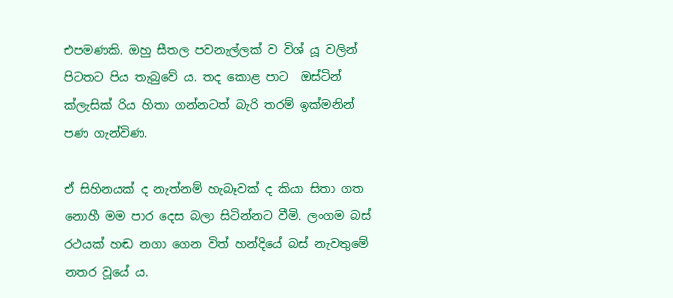එපමණකි. ඔහු සීතල පවනැල්ලක් ව විශ් යූ වලින් පිටතට පිය තැබුවේ ය. තද කොළ පාට  ඔස්ටින් ක්ලැසික් රිය හිතා ගන්නටත් බැරි තරම් ඉක්මනින් පණ ගැන්විණ.

ඒ සිහිනයක් ද නැත්නම් හැබෑවක් ද කියා සිතා ගත නොහී මම පාර දෙස බලා සිටින්නට වීමි. ලංගම බස් රථයක් හඬ නගා ගෙන විත් හන්දියේ බස් නැවතුමේ නතර වූයේ ය.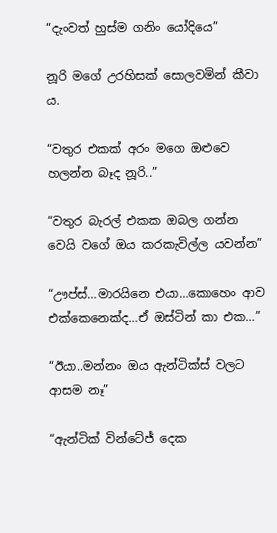“දැංවත් හුස්ම ගනිං යෝදියෙ”

නූරි මගේ උරහිසක් සොලවමින් කීවා ය.

“වතුර එකක් අරං මගෙ ඔළුවෙ හලන්න බෑද නූරි..”

“වතුර බැරල් එකක ඔබල ගන්න වෙයි වගේ ඔය කරකැවිල්ල යවන්න”

“ඌප්ස්…මාරයිනෙ එයා…කොහෙං ආව එක්කෙනෙක්ද…ඒ ඔස්ටින් කා එක…”

“ඊයා..මන්නං ඔය ඇන්ටික්ස් වලට ආසම නෑ”

“ඇන්ටික් වින්ටේජ් දෙක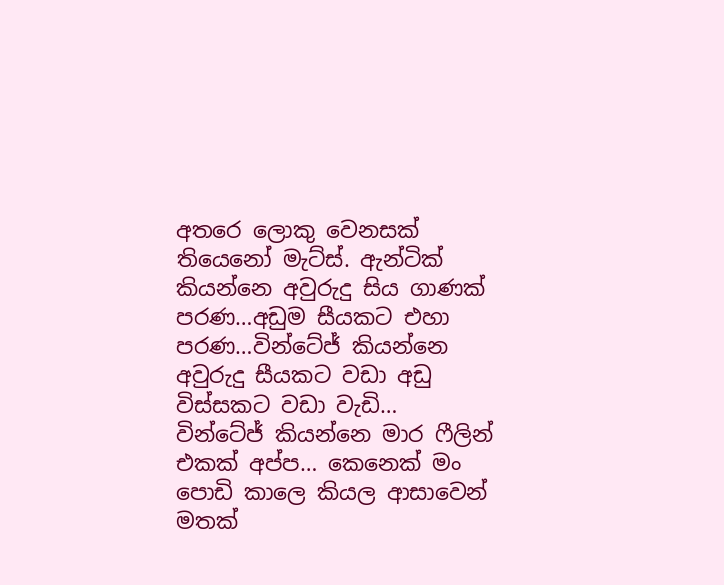අතරෙ ලොකු වෙනසක් තියෙනෝ මැට්ස්. ඇන්ටික් කියන්නෙ අවුරුදු සිය ගාණක් පරණ…අඩුම සීයකට එහා පරණ…වින්ටේජ් කියන්නෙ අවුරුදු සීයකට වඩා අඩු විස්සකට වඩා වැඩි… වින්ටේජ් කියන්නෙ මාර ෆීලින් එකක් අප්ප… කෙනෙක් මං පොඩි කාලෙ කියල ආසාවෙන් මතක්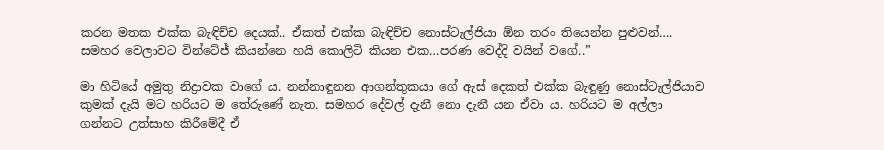කරන මතක එක්ක බැඳිච්ච දෙයක්.. ඒකත් එක්ක බැඳිච්ච නොස්ටැල්ජියා ඕන තරං තියෙන්න පුළුවන්…. සමහර වෙලාවට වින්ටේජ් කියන්නෙ හයි කොලිටි කියන එක…පරණ වෙද්දි වයින් වගේ..”

මා හිටියේ අමුතු නිද්‍රාවක වාගේ ය. නන්නාඳුනන ආගන්තුකයා ගේ ඇස් දෙකත් එක්ක බැඳුණු නොස්ටැල්ජියාව කුමක් දැයි මට හරියට ම තේරුණේ නැත. සමහර දේවල් දැනී නො දැනී යන ඒවා ය. හරියට ම අල්ලා ගන්නට උත්සාහ කිරීමේදී ඒ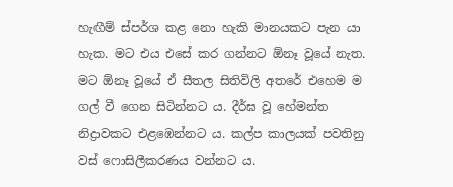හැඟීම් ස්පර්ශ කළ නො හැකි මානයකට පැන යා හැක. මට එය එසේ කර ගන්නට ඕනෑ වූයේ නැත. මට ඕනෑ වූයේ ඒ සීතල සිතිවිලි අතරේ එහෙම ම ගල් වී ගෙන සිටින්නට ය. දීර්ඝ වූ හේමන්ත නිද්‍රාවකට එළඹෙන්නට ය. කල්ප කාලයක් පවතිනු වස් ෆොසිලීකරණය වන්නට ය.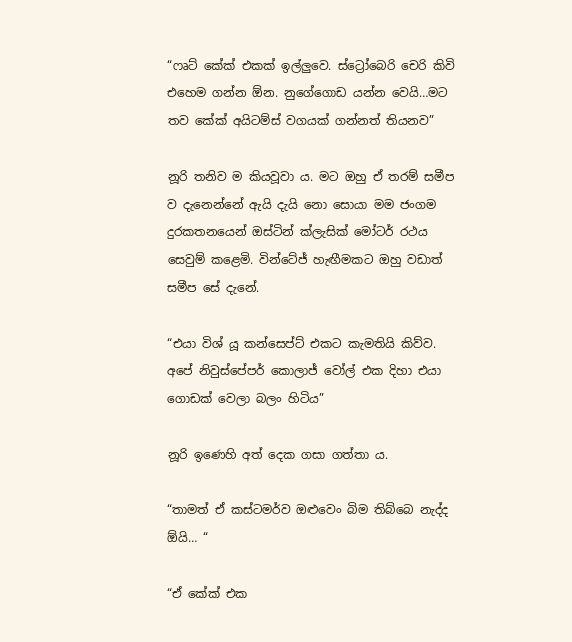“ෆෘට් කේක් එකක් ඉල්ලුවෙ. ස්ට්‍රෝබෙරි චෙරි කිවි එහෙම ගන්න ඕන. නුගේගොඩ යන්න වෙයි…මට තව කේක් අයිටම්ස් වගයක් ගන්නත් තියනව”

නූරි තනිව ම කියවූවා ය. මට ඔහු ඒ තරම් සමීප ව දැනෙන්නේ ඇයි දැයි නො සොයා මම ජංගම දුරකතනයෙන් ඔස්ටින් ක්ලැසික් මෝටර් රථය සෙවුම් කළෙමි. වින්ටේජ් හැඟීමකට ඔහු වඩාත් සමීප සේ දැනේ.

“එයා විශ් යූ කන්සෙප්ට් එකට කැමතියි කිව්ව. අපේ නිවුස්පේපර් කොලාජ් වෝල් එක දිහා එයා ගොඩක් වෙලා බලං හිටිය”

නූරි ඉණෙහි අත් දෙක ගසා ගත්තා ය.

“තාමත් ඒ කස්ටමර්ව ඔළුවෙං බිම තිබ්බෙ නැද්ද ඕයි… “

“ඒ කේක් එක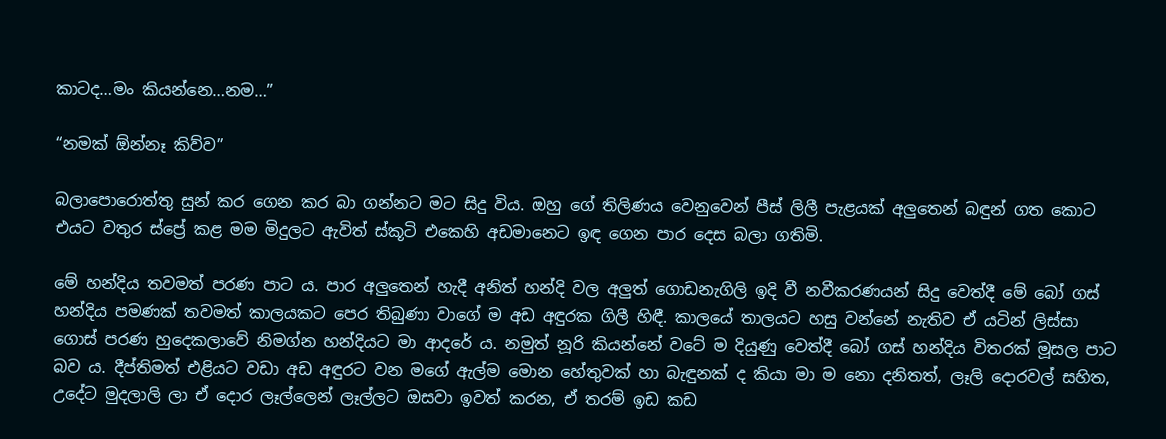කාටද…මං කියන්නෙ…නම…”

“නමක් ඕන්නෑ කිව්ව”

බලාපොරොත්තු සුන් කර ගෙන කර බා ගන්නට මට සිදු විය. ඔහු ගේ තිලිණය වෙනුවෙන් පීස් ලිලී පැළයක් අලුතෙන් බඳුන් ගත කොට එයට වතුර ස්ප්‍රේ කළ මම මිදුලට ඇවිත් ස්කූටි එකෙහි අඩමානෙට ඉඳ ගෙන පාර දෙස බලා ගතිමි.

මේ හන්දිය තවමත් පරණ පාට ය. පාර අලුතෙන් හැදී අනිත් හන්දි වල අලුත් ගොඩනැගිලි ඉදි වී නවීකරණයන් සිදු වෙත්දී මේ බෝ ගස් හන්දිය පමණක් තවමත් කාලයකට පෙර තිබුණා වාගේ ම අඩ අඳුරක ගිලී හිඳී. කාලයේ තාලයට හසු වන්නේ නැතිව ඒ යටින් ලිස්සා ගොස් පරණ හුදෙකලාවේ නිමග්න හන්දියට මා ආදරේ ය. නමුත් නූරි කියන්නේ වටේ ම දියුණු වෙත්දී බෝ ගස් හන්දිය විතරක් මූසල පාට බව ය. දීප්තිමත් එළියට වඩා අඩ අඳුරට වන මගේ ඇල්ම මොන හේතුවක් හා බැඳුනක් ද කියා මා ම නො දනිතත්, ලෑලි දොරවල් සහිත, උදේට මුදලාලි ලා ඒ දොර ලෑල්ලෙන් ලෑල්ලට ඔසවා ඉවත් කරන, ඒ තරම් ඉඩ කඩ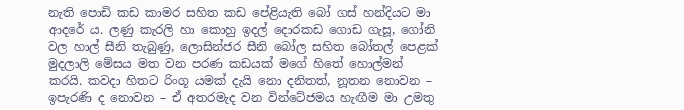නැති පොඩි කඩ කාමර සහිත කඩ පේළියැති බෝ ගස් හන්දියට මා ආදරේ ය. ලණු කැරලි හා කොහු ඉදල් දොරකඩ ගොඩ ගැසූ, ගෝනි වල හාල් සීනි තැබුණු, ලොසින්ජර සීනි බෝල සහිත බෝතල් පෙළක් මුදලාලි මේසය මත වන පරණ කඩයක් මගේ හිතේ හොල්මන් කරයි. කවදා හිතට රිංගූ යමක් දැයි නො දනිතත්, නූතන නොවන – ඉපැරණි ද නොවන – ඒ අතරමැද වන වින්ටේජමය හැඟීම මා උමතු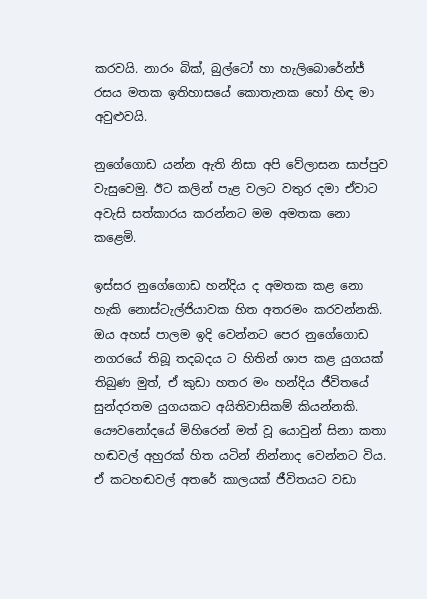කරවයි. නාරං බික්, බුල්ටෝ හා හැලිබොරේන්ජ් රසය මතක ඉතිහාසයේ කොතැනක හෝ හිඳ මා අවුළුවයි.

නුගේගොඩ යන්න ඇති නිසා අපි වේලාසන සාප්පුව වැසුවෙමු. ඊට කලින් පැළ වලට වතුර දමා ඒවාට අවැසි සත්කාරය කරන්නට මම අමතක නො කළෙමි.

ඉස්සර නුගේගොඩ හන්දිය ද අමතක කළ නො හැකි නොස්ටැල්ජියාවක හිත අතරමං කරවන්නකි. ඔය අහස් පාලම ඉදි වෙන්නට පෙර නුගේගොඩ නගරයේ තිබූ තදබදය ට හිතින් ශාප කළ යුගයක් තිබුණ මුත්, ඒ කුඩා හතර මං හන්දිය ජීවිතයේ සුන්දරතම යුගයකට අයිතිවාසිකම් කියන්නකි. යෞවනෝදයේ මිහිරෙන් මත් වූ යොවුන් සිනා කතා හඬවල් අහුරක් හිත යටින් නින්නාද වෙන්නට විය. ඒ කටහඬවල් අතරේ කාලයක් ජීවිතයට වඩා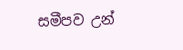සමීපව උන්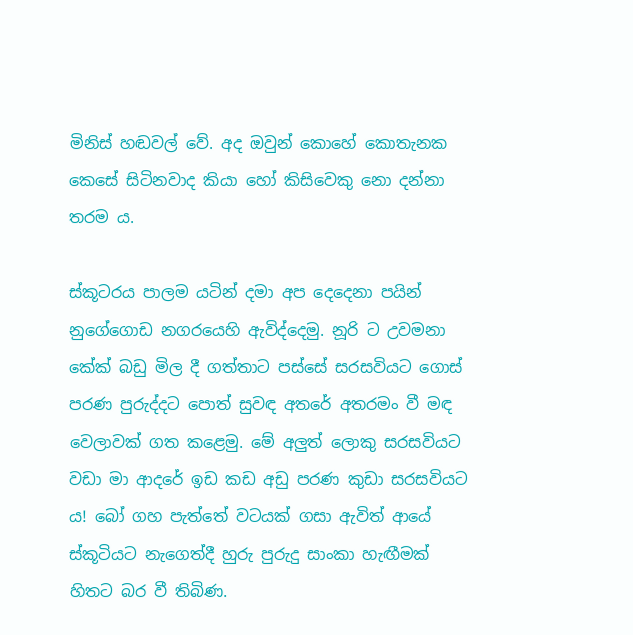මිනිස් හඬවල් වේ. අද ඔවුන් කොහේ කොතැනක කෙසේ සිටිනවාද කියා හෝ කිසිවෙකු නො දන්නා තරම ය.

ස්කූටරය පාලම යටින් දමා අප දෙදෙනා පයින් නුගේගොඩ නගරයෙහි ඇවිද්දෙමු. නූරි ට උවමනා කේක් බඩු මිල දී ගත්තාට පස්සේ සරසවියට ගොස් පරණ පුරුද්දට පොත් සුවඳ අතරේ අතරමං වී මඳ වෙලාවක් ගත කළෙමු. මේ අලුත් ලොකු සරසවියට වඩා මා ආදරේ ඉඩ කඩ අඩු පරණ කුඩා සරසවියට ය! බෝ ගහ පැත්තේ වටයක් ගසා ඇවිත් ආයේ ස්කූටියට නැගෙත්දී හුරු පුරුදු සාංකා හැඟීමක් හිතට බර වී තිබිණ.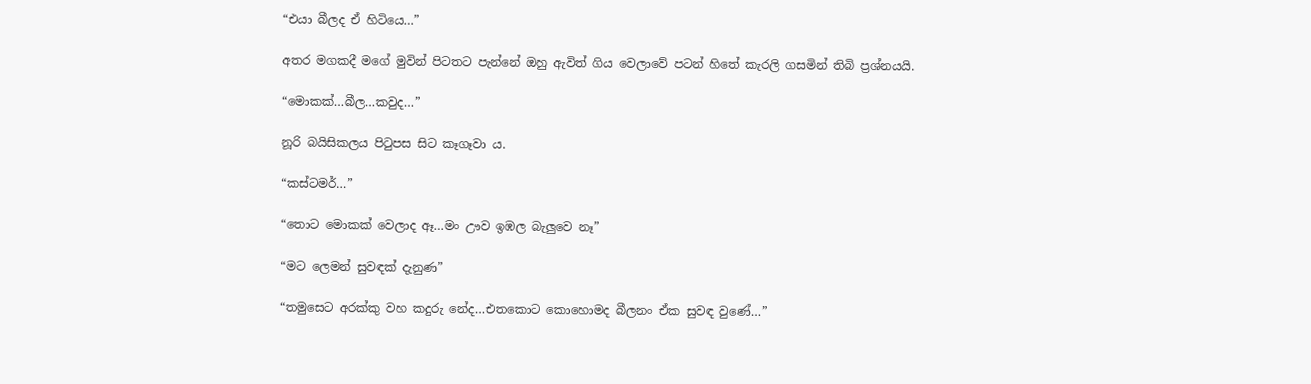“එයා බීලද ඒ හිටියෙ…”

අතර මගකදී මගේ මුවින් පිටතට පැන්නේ ඔහු ඇවිත් ගිය වෙලාවේ පටන් හිතේ කැරලි ගසමින් තිබි ප්‍රශ්නයයි.

“මොකක්…බීල…කවුද…”

නූරි බයිසිකලය පිටුපස සිට කෑගෑවා ය.

“කස්ටමර්…”

“තොට මොකක් වෙලාද ඈ…මං ඌව ඉඹල බැලුවෙ නෑ”

“මට ලෙමන් සුවඳක් දැනුණ”

“තමුසෙට අරක්කු වහ කදුරු නේද…එතකොට කොහොමද බීලනං ඒක සුවඳ වුණේ…”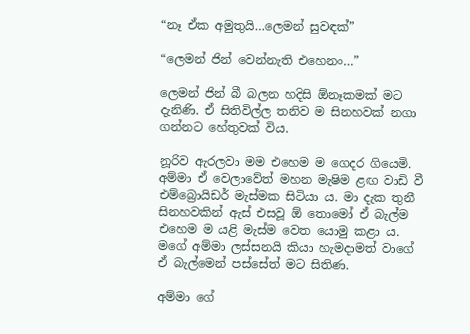“නෑ ඒක අමුතුයි…ලෙමන් සුවඳක්”

“ලෙමන් ජින් වෙන්නැති එහෙනං…”

ලෙමන් ජින් බී බලන හදිසි ඕනෑකමක් මට දැනිණි. ඒ සිතිවිල්ල තනිව ම සිනහවක් නගා ගන්නට හේතුවක් විය.

නූරිව ඇරලවා මම එහෙම ම ගෙදර ගියෙමි. අම්මා ඒ වෙලාවේත් මහන මැෂිම ළඟ වාඩි වී එම්බ්‍රොයිඩර් මැස්මක සිටියා ය. මා දැක තුනී සිනහවකින් ඇස් එසවූ ඕ තොමෝ ඒ බැල්ම එහෙම ම යළි මැස්ම වෙත යොමු කළා ය. මගේ අම්මා ලස්සනයි කියා හැමදාමත් වාගේ ඒ බැල්මෙන් පස්සේත් මට සිතිණ.

අම්මා ගේ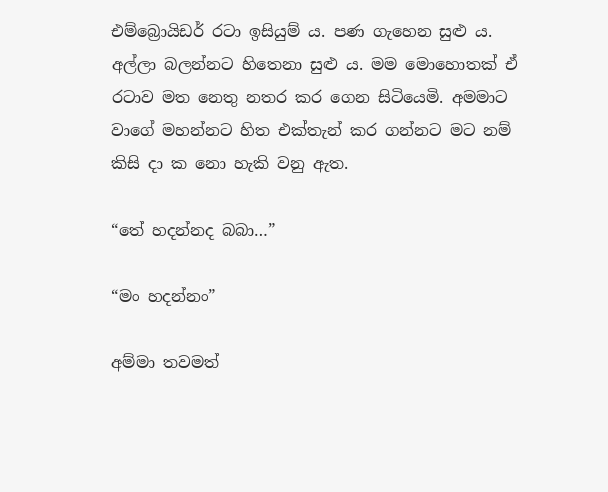එම්බ්‍රොයිඩර් රටා ඉසියුම් ය. පණ ගැහෙන සුළු ය. අල්ලා බලන්නට හිතෙනා සුළු ය. මම මොහොතක් ඒ රටාව මත නෙතු නතර කර ගෙන සිටියෙමි. අමමාට වාගේ මහන්නට හිත එක්තැන් කර ගන්නට මට නම් කිසි දා ක නො හැකි වනු ඇත.

“තේ හදන්නද බබා…”

“මං හදන්නං”

අම්මා තවමත්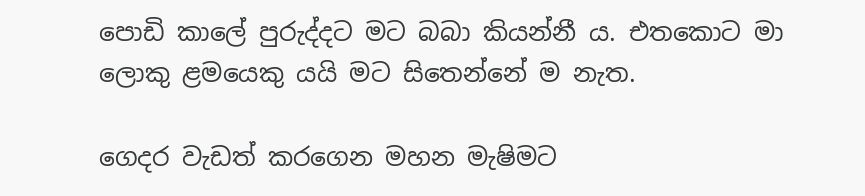පොඩි කාලේ පුරුද්දට මට බබා කියන්නී ය. එතකොට මා ලොකු ළමයෙකු යයි මට සිතෙන්නේ ම නැත.

ගෙදර වැඩත් කරගෙන මහන මැෂිමට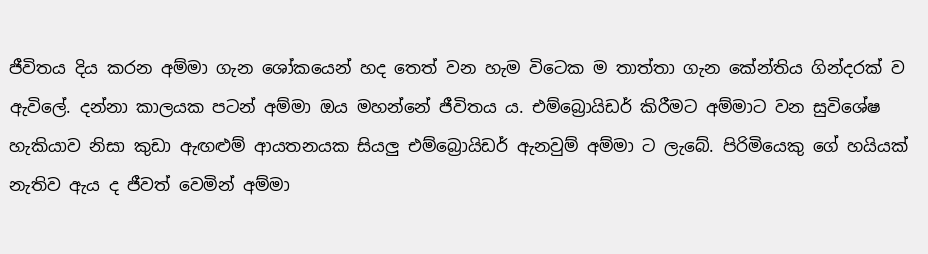ජීවිතය දිය කරන අම්මා ගැන ශෝකයෙන් හද තෙත් වන හැම විටෙක ම තාත්තා ගැන කේන්තිය ගින්දරක් ව ඇවිලේ. දන්නා කාලයක පටන් අම්මා ඔය මහන්නේ ජීවිතය ය. එම්බ්‍රොයිඩර් කිරීමට අම්මාට වන සුවිශේෂ හැකියාව නිසා කුඩා ඇඟළුම් ආයතනයක සියලු එම්බ්‍රොයිඩර් ඇනවුම් අම්මා ට ලැබේ. පිරිමියෙකු ගේ හයියක් නැතිව ඇය ද ජීවත් වෙමින් අම්මා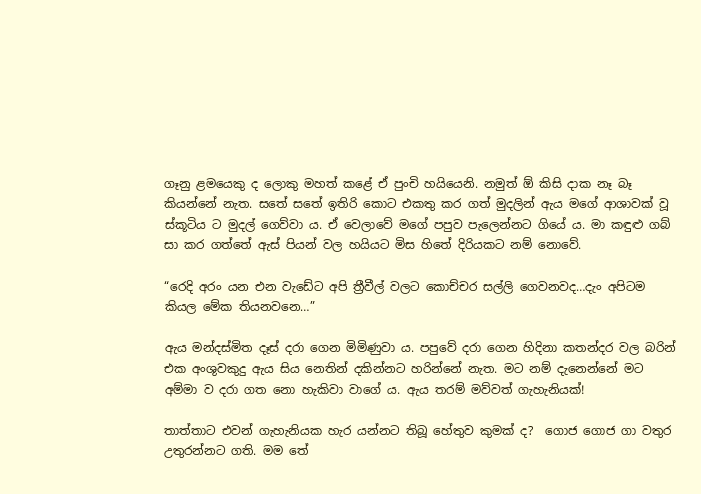ගෑනු ළමයෙකු ද ලොකු මහත් කළේ ඒ පුංචි හයියෙනි. නමුත් ඕ කිසි දාක නෑ බෑ කියන්නේ නැත. සතේ සතේ ඉතිරි කොට එකතු කර ගත් මුදලින් ඇය මගේ ආශාවක් වූ ස්කූටිය ට මුදල් ගෙව්වා ය. ඒ වෙලාවේ මගේ පපුව පැලෙන්නට ගියේ ය. මා කඳුළු ගබ් සා කර ගත්තේ ඇස් පියන් වල හයියට මිස හිතේ දිරියකට නම් නොවේ.

“රෙදි අරං යන එන වැඩේට අපි ත්‍රීවීල් වලට කොච්චර සල්ලි ගෙවනවද…දැං අපිටම කියල මේක තියනවනෙ…”

ඇය මන්දස්මිත දෑස් දරා ගෙන මිමිණුවා ය. පපුවේ දරා ගෙන හිදිනා කතන්දර වල බරින් එක අංශුවකුදු ඇය සිය නෙතින් දකින්නට හරින්නේ නැත. මට නම් දැනෙන්නේ මට අම්මා ව දරා ගත නො හැකිවා වාගේ ය. ඇය තරම් මව්වත් ගැහැනියක්!

තාත්තාට එවන් ගැහැනියක හැර යන්නට තිබූ හේතුව කුමක් ද?  ගොජ ගොජ ගා වතුර උතුරන්නට ගති. මම තේ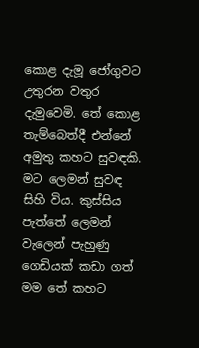කොළ දැමූ ජෝගුවට උතුරන වතුර දැමුවෙමි. තේ කොළ තැම්බෙත්දී එන්නේ අමුතු කහට සුවඳකි. මට ලෙමන් සුවඳ සිහි විය. කුස්සිය පැත්තේ ලෙමන් වැලෙන් පැහුණු  ගෙඩියක් කඩා ගත් මම තේ කහට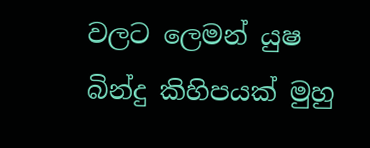වලට ලෙමන් යුෂ බින්දු කිහිපයක් මුහු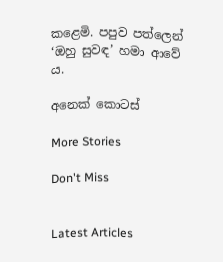කළෙමි. පපුව පත්ලෙන් ‘ඔහු සුවඳ’ හමා ආවේ ය.

අනෙක් කොටස්

More Stories

Don't Miss


Latest Articles